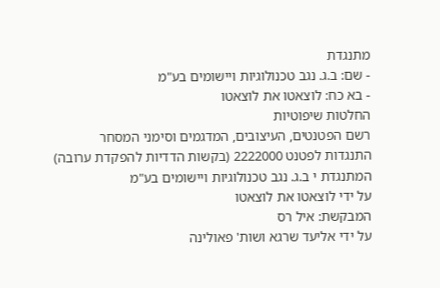מתנגדת
- שם: ב.ג. נגב טכנולוגיות ויישומים בע"מ
- בא כח: לוצאטו את לוצאטו
החלטות שיפוטיות
רשם הפטנטים, העיצובים, המדגמים וסימני המסחר
התנגדות לפטנט 2222000 (בקשות הדדיות להפקדת ערובה)
המתנגדת י ב.ג. נגב טכנולוגיות ויישומים בע"מ
על ידי לוצאטו את לוצאטו
המבקשת: איל רס
על ידי אליעד שרגא ושות' פאולינה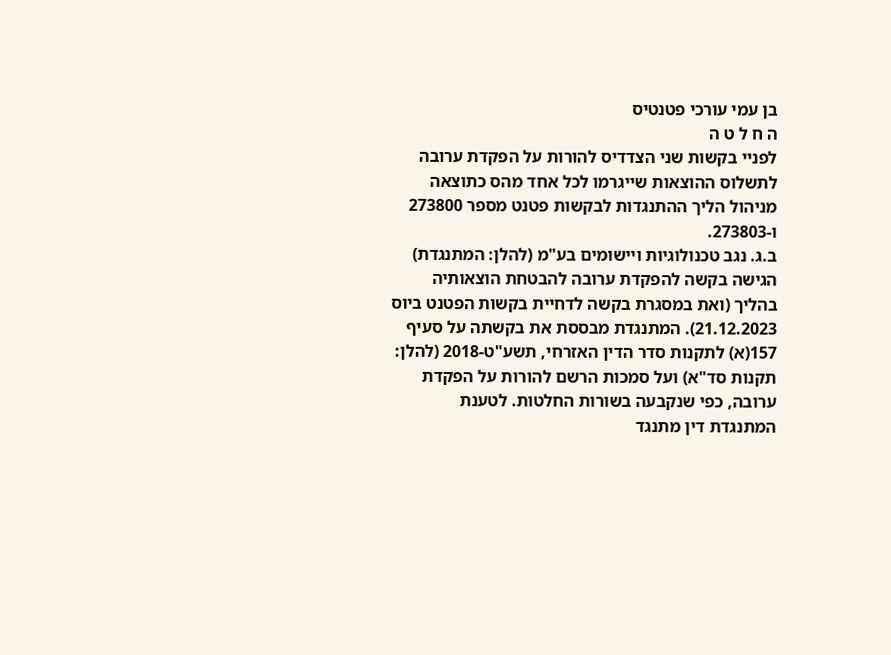בן עמי עורכי פטנטיס
ה ח ל ט ה
לפניי בקשות שני הצדדיס להורות על הפקדת ערובה לתשלוס ההוצאות שייגרמו לכל אחד מהס כתוצאה מניהול הליך ההתנגדות לבקשות פטנט מספר 273800 ו-273803.
ב.ג. נגב טכנולוגיות ויישומים בע"מ (להלן: המתנגדת) הגישה בקשה להפקדת ערובה להבטחת הוצאותיה בהליך (ואת במסגרת בקשה לדחיית בקשות הפטנט ביוס 21.12.2023). המתנגדת מבססת את בקשתה על סעיף 157(א) לתקנות סדר הדין האזרחי, תשע"ט-2018 (להלן: תקנות סד"א) ועל סמכות הרשם להורות על הפקדת ערובה, כפי שנקבעה בשורות החלטות. לטענת המתנגדת דין מתנגד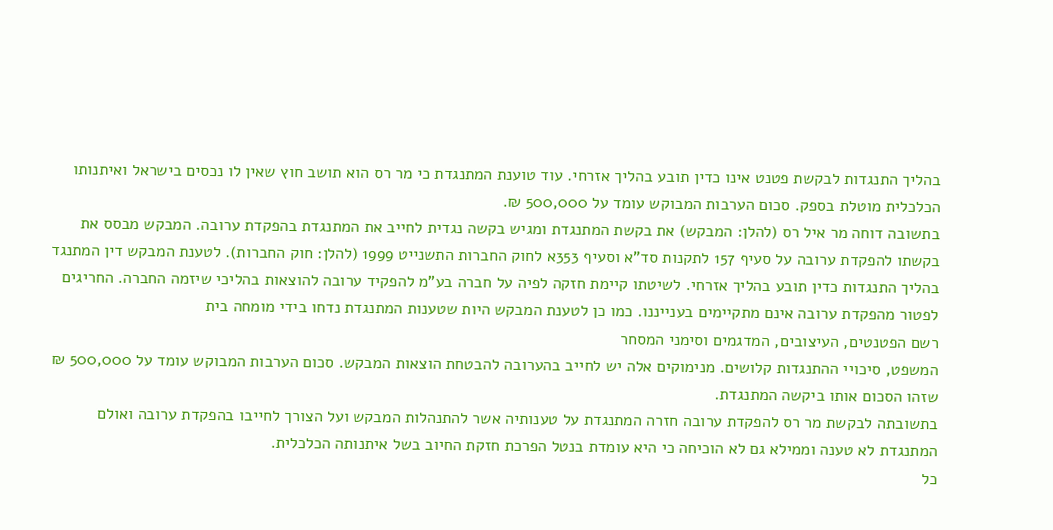בהליך התנגדות לבקשת פטנט אינו כדין תובע בהליך אזרחי. עוד טוענת המתנגדת כי מר רס הוא תושב חוץ שאין לו נכסים בישראל ואיתנותו הכלכלית מוטלת בספק. סכום הערבות המבוקש עומד על 500,000 ₪.
בתשובה דוחה מר איל רס (להלן: המבקש) את בקשת המתנגדת ומגיש בקשה נגדית לחייב את המתנגדת בהפקדת ערובה. המבקש מבסס את בקשתו להפקדת ערובה על סעיף 157 לתקנות סד"א וסעיף 353א לחוק החברות התשנייט 1999 (להלן: חוק החברות). לטענת המבקש דין המתנגד בהליך התנגדות כדין תובע בהליך אזרחי. לשיטתו קיימת חזקה לפיה על חברה בע"מ להפקיד ערובה להוצאות בהליכי שיזמה החברה. החריגים לפטור מהפקדת ערובה אינם מתקיימים בענייננו. כמו כן לטענת המבקש היות שטענות המתנגדת נדחו בידי מומחה בית
רשם הפטנטים, העיצובים, המדגמים וסימני המסחר
המשפט, סיכויי ההתנגדות קלושים. מנימוקים אלה יש לחייב בהערובה להבטחת הוצאות המבקש. סכום הערבות המבוקש עומד על 500,000 ₪ שזהו הסכום אותו ביקשה המתנגדת.
בתשובתה לבקשת מר רס להפקדת ערובה חזרה המתנגדת על טענותיה אשר להתנהלות המבקש ועל הצורך לחייבו בהפקדת ערובה ואולם המתנגדת לא טענה וממילא גם לא הוכיחה כי היא עומדת בנטל הפרכת חזקת החיוב בשל איתנותה הכלכלית.
כל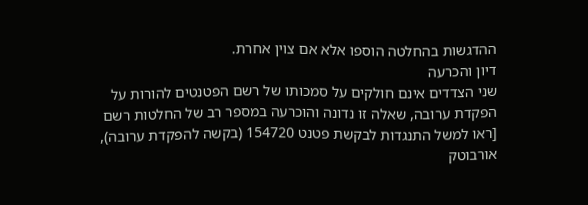ההדגשות בהחלטה הוספו אלא אם צוין אחרת.
דיון והכרעה
שני הצדדים אינם חולקים על סמכותו של רשם הפטנטים להורות על הפקדת ערובה, שאלה זו נדונה והוכרעה במספר רב של החלטות רשם [ראו למשל התנגדות לבקשת פטנט 154720 (בקשה להפקדת ערובה), אורבוטק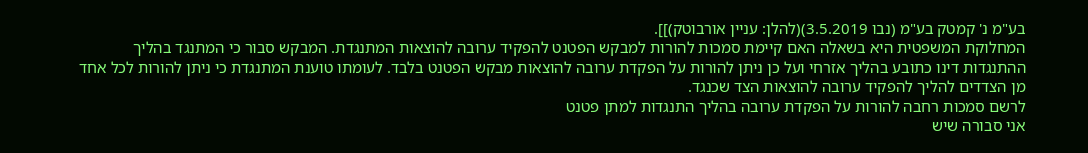בע"מ נ' קמטק בע"מ (נבו 3.5.2019)(להלן: עניין אורבוטק)]].
המחלוקת המשפטית היא בשאלה האם קיימת סמכות להורות למבקש הפטנט להפקיד ערובה להוצאות המתנגדת. המבקש סבור כי המתנגד בהליך ההתנגדות דינו כתובע בהליך אזרחי ועל כן ניתן להורות על הפקדת ערובה להוצאות מבקש הפטנט בלבד. לעומתו טוענת המתנגדת כי ניתן להורות לכל אחד מן הצדדים להליך להפקיד ערובה להוצאות הצד שכנגד.
לרשם סמכות רחבה להורות על הפקדת ערובה בהליך התנגדות למתן פטנט
אני סבורה שיש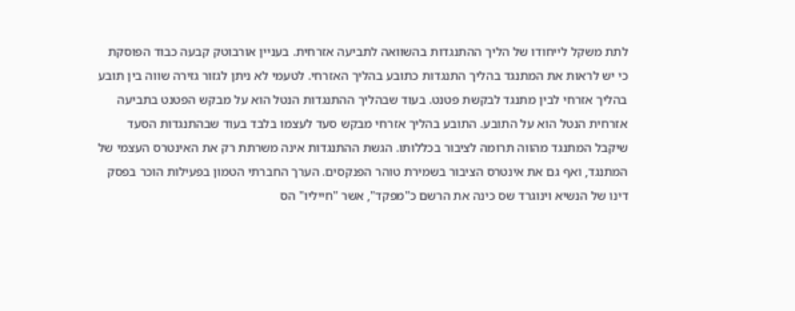לתת משקל לייחודו של הליך ההתנגדות בהשוואה לתביעה אזרחית. בעניין אורבוטק קבעה כבוד הפוסקת כי יש לראות את המתנגד בהליך התנגדות כתובע בהליך האזרחי. לטעמי לא ניתן לגזור גזירה שווה בין תובע בהליך אזרחי לבין מתנגד לבקשת פטנט. בעוד שבהליך ההתנגדות הנטל הוא על מבקש הפטנט בתביעה אזרחית הנטל הוא על התובע. התובע בהליך אזרחי מבקש סעד לעצמו בלבד בעוד שבהתנגדות הסעד שיקבל המתנגד מהווה תרומה לציבור בכללותו. הגשת ההתנגדות אינה משרתת רק את האינטרס העצמי של המתנגד, ואף גם את אינטרס הציבור בשמירת טוהר הפנקסים. הערך החברתי הטמון בפעילות הוכר בפסק דינו של הנשיא וינוגרד שס כינה את הרשם כ"מפקד", אשר "חייליו" הס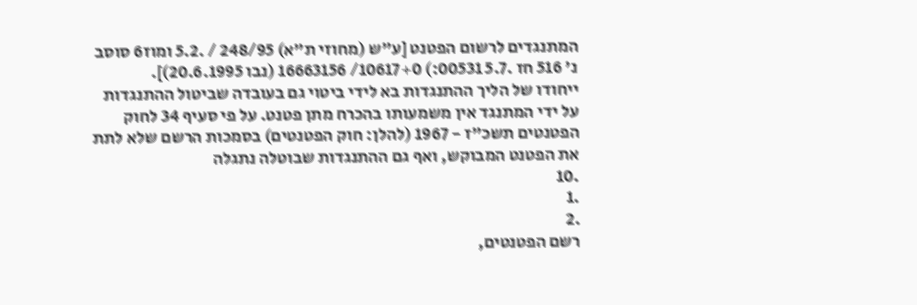המתנגדים לרשום הפטנט [ע"ש (מחוזי ת"א) 248/95 / .5.2 ומוז6 סוסב נ' 516 חז .5.7 00531:) 10617+0/ 16663156 (נבו 20.6.1995)].
ייחודו של הליך ההתנגדות בא לידי ביטוי גם בעובדה שביטול ההתנגדות על ידי המתנגד אין משמעותו בהכרח מתן פטנט. על פי סעיף 34 לחוק הפטנטים תשכ"ז - 1967 (להלן: חוק הפטנטים) בסמכות הרשם שלא לתת את הפטנט המבוקש, ואף גם ההתנגדות שבוטלה נתגלה
.10
.1
.2
רשם הפטנטים,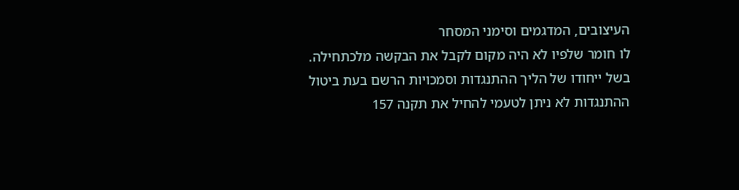העיצובים, המדגמים וסימני המסחר
לו חומר שלפיו לא היה מקום לקבל את הבקשה מלכתחילה. בשל ייחודו של הליך ההתנגדות וסמכויות הרשם בעת ביטול ההתנגדות לא ניתן לטעמי להחיל את תקנה 157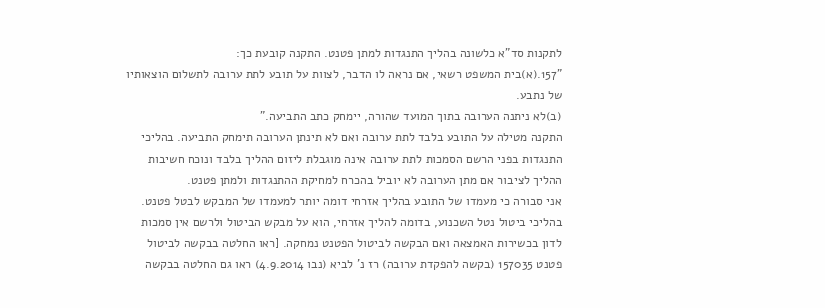לתקנות סד"א כלשונה בהליך התנגדות למתן פטנט. התקנה קובעת כך:
"157.(א)בית המשפט רשאי, אם נראה לו הדבר, לצוות על תובע לתת ערובה לתשלום הוצאותיו של נתבע.
(ב)לא ניתנה הערובה בתוך המועד שהורה, יימחק כתב התביעה."
התקנה מטילה על התובע בלבד לתת ערובה ואם לא תינתן הערובה תימחק התביעה. בהליכי התנגדות בפני הרשם הסמכות לתת ערובה אינה מוגבלת ליזום ההליך בלבד ונוכח חשיבות ההליך לציבור אם מתן הערובה לא יוביל בהכרח למחיקת ההתנגדות ולמתן פטנט.
אני סבורה כי מעמדו של התובע בהליך אזרחי דומה יותר למעמדו של המבקש לבטל פטנט. בהליכי ביטול נטל השכנוע, בדומה להליך אזרחי, הוא על מבקש הביטול ולרשם אין סמכות לדון בכשירות האמצאה ואם הבקשה לביטול הפטנט נמחקה. [ראו החלטה בבקשה לביטול פטנט 157035 (בקשה להפקדת ערובה) רז נ' לביא (נבו 4.9.2014) ראו גם החלטה בבקשה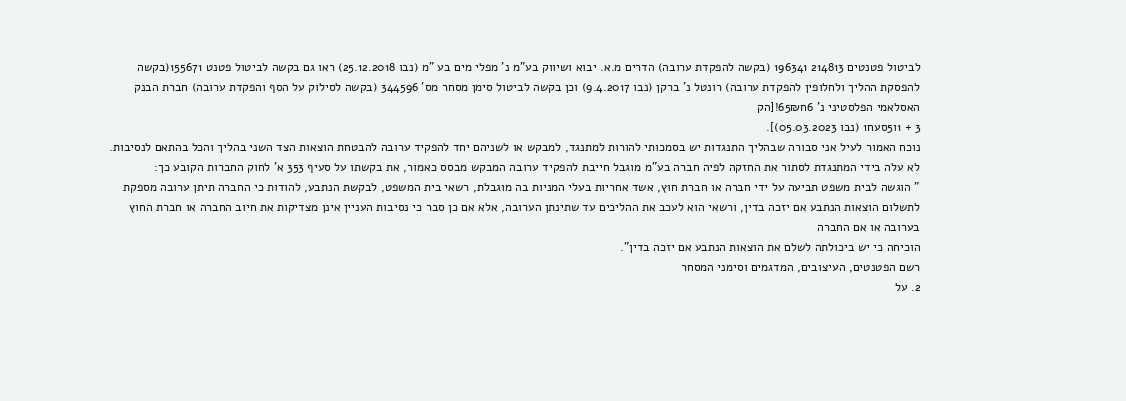לביטול פטנטים 214813 196341 (בקשה להפקדת ערובה) הדרים מ.א. יבוא ושיווק בע"מ נ' מפלי מים בע "מ (נבו 25.12.2018) ראו גם בקשה לביטול פטנט 155671(בקשה להפסקת ההליך ולחלופין להפקדת ערובה) רונטל נ' ברקן (נבו 9.4.2017) וכן בקשה לביטול סימן מסחר מס' 344596 (בקשה לסילוק על הסף והפקדת ערובה) חברת הבנק האסלאמי הפלסטיני נ' 6ח65₪![הק
3 + 1ו5סעח1 (נבו 05.03.2023)].
נוכח האמור לעיל אני סבורה שבהליך התנגדות יש בסמכותי להורות למתנגד, למבקש או לשניהם יחד להפקיד ערובה להבטחת הוצאות הצד השני בהליך והכל בהתאם לנסיבות.
לא עלה בידי המתנגדת לסתור את החזקה לפיה חברה בע"מ מוגבל חייבת להפקיד ערובה המבקש מבסס כאמור, את בקשתו על סעיף 353 א' לחוק החברות הקובע כך:
" הוגשה לבית משפט תביעה על ידי חברה או חברת חוץ, אשד אחריות בעלי המניות בה מוגבלת, רשאי בית המשפט, לבקשת הנתבע, להודות כי החברה תיתן ערובה מספקת לתשלום הוצאות הנתבע אם יזכה בדין, ורשאי הוא לעכב את ההליכים עד שתינתן הערובה, אלא אם כן סבר כי נסיבות העניין אינן מצדיקות את חיוב החברה או חברת החוץ בערובה או אם החברה
הוכיחה כי יש ביכולתה לשלם את הוצאות הנתבע אם יזכה בדין".
רשם הפטנטים, העיצובים, המדגמים וסימני המסחר
2. על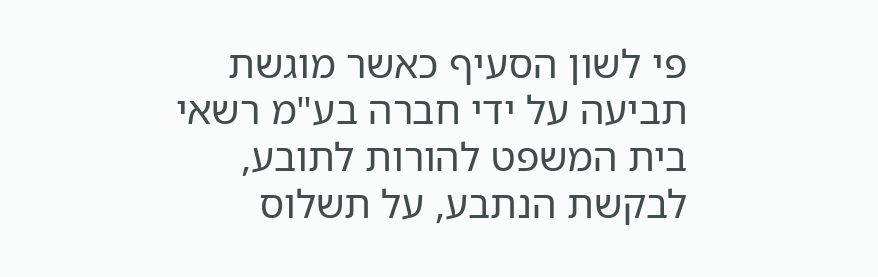פי לשון הסעיף כאשר מוגשת תביעה על ידי חברה בע"מ רשאי בית המשפט להורות לתובע, לבקשת הנתבע, על תשלוס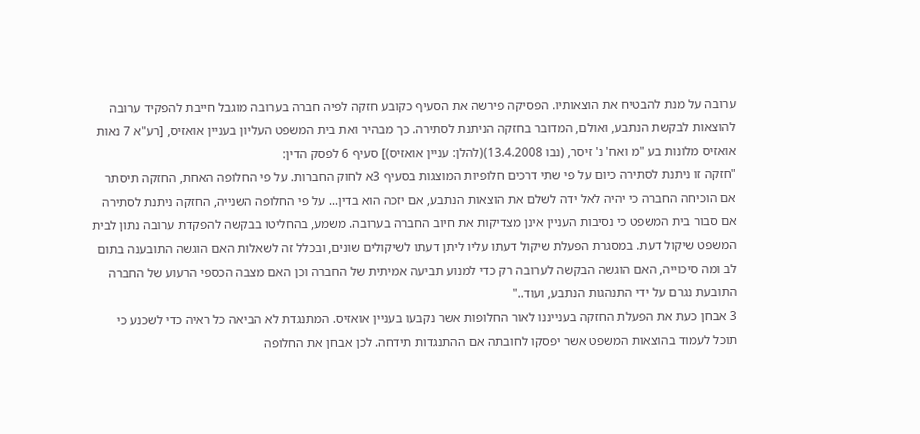ערובה על מנת להבטיח את הוצאותיו. הפסיקה פירשה את הסעיף כקובע חזקה לפיה חברה בערובה מוגבל חייבת להפקיד ערובה להוצאות לבקשת הנתבע, ואולם, המדובר בחזקה הניתנת לסתירה. כך מבהיר ואת בית המשפט העליון בעניין אואזיס, [רע"א 7 נאות אואזיס מלונות בע "מ ואח' נ' זיסר, (נבו 13.4.2008)(להלן: עניין אואזיס)] סעיף 6 לפסק הדין:
"חזקה זו ניתנת לסתירה כיום על פי שתי דרכים חלופיות המוצגות בסעיף 3א לחוק החברות. על פי החלופה האחת, החזקה תיסתר אם הוכיחה החברה כי יהיה לאל ידה לשלם את הוצאות הנתבע, אם יזכה הוא בדין... על פי החלופה השנייה, החזקה ניתנת לסתירה אם סבור בית המשפט כי נסיבות העניין אינן מצדיקות את חיוב החברה בערובה. משמע, בהחליטו בבקשה להפקדת ערובה נתון לבית המשפט שיקול דעת. במסגרת הפעלת שיקול דעתו עליו ליתן דעתו לשיקולים שונים, ובכלל זה לשאלות האם הוגשה התובענה בתום לב ומה סיכוייה, האם הוגשה הבקשה לערובה רק כדי למנוע תביעה אמיתית של החברה וכן האם מצבה הכספי הרעוע של החברה התובעת נגרם על ידי התנהגות הנתבע, ועוד.."
3 אבחן כעת את הפעלת החזקה בענייננו לאור החלופות אשר נקבעו בעניין אואזיס. המתנגדת לא הביאה כל ראיה כדי לשכנע כי תוכל לעמוד בהוצאות המשפט אשר יפסקו לחובתה אם ההתנגדות תידחה. לכן אבחן את החלופה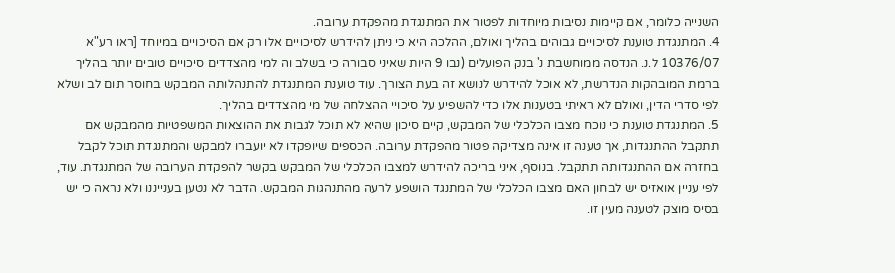השנייה כלומר, אם קיימות נסיבות מיוחדות לפטור את המתנגדת מהפקדת ערובה.
4. המתנגדת טוענת לסיכויים גבוהים בהליך ואולם, ההלכה היא כי ניתן להידרש לסיכויים אלו רק אם הסיכויים במיוחד [ראו רע"א 10376/07 ל.נ. הנדסה ממוחשבת נ' בנק הפועלים (נבו 9 היות שאיני סבורה כי בשלב וה למי מהצדדים סיכויים טובים יותר בהליך ברמת המובהקות הנדרשת, לא אוכל להידרש לנושא זה בעת הצורך. עוד טוענת המתנגדת להתנהלותה המבקש בחוסר תום לב ושלא לפי סדרי הדין, ואולם לא ראיתי בטענות אלו כדי להשפיע על סיכויי ההצלחה של מי מהצדדים בהליך.
5. המתנגדת טוענת כי נוכח מצבו הכלכלי של המבקש, קיים סיכון שהיא לא תוכל לגבות את ההוצאות המשפטיות מהמבקש אם תתקבל ההתנגדות, אך טענה זו אינה מצדיקה פטור מהפקדת ערובה. הכספים שיופקדו לא יועברו למבקש והמתנגדת תוכל לקבל בחזרה אם ההתנגדותה תתקבל. בנוסף, איני בריכה להידרש למצבו הכלכלי של המבקש בקשר להפקדת הערובה של המתנגדת. עוד, לפי עניין אואזיס יש לבחון האם מצבו הכלכלי של המתנגד הושפע לרעה מהתנהגות המבקש. הדבר לא נטען בענייננו ולא נראה כי יש בסיס מוצק לטענה מעין זו.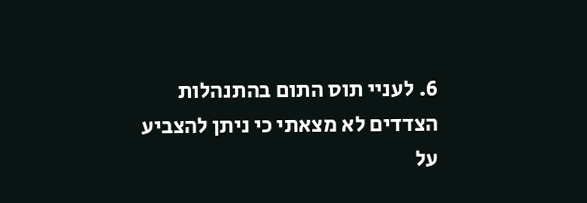6. לעניי תוס התום בהתנהלות הצדדים לא מצאתי כי ניתן להצביע על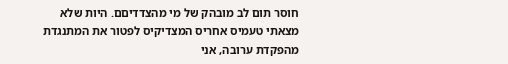חוסר תום לב מובהק של מי מהצדדיםם. היות שלא מצאתי טעמיס אחריס המצדיקיס לפטור את המתנגדת מהפקדת ערובה, אני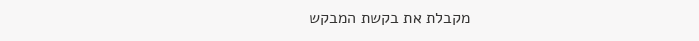מקבלת את בקשת המבקש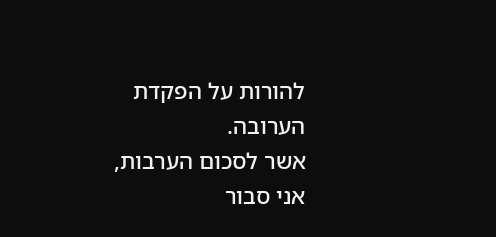להורות על הפקדת הערובה.
אשר לסכום הערבות, אני סבור